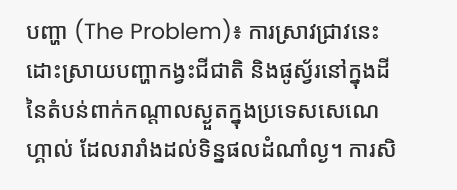បញ្ហា (The Problem)៖ ការស្រាវជ្រាវនេះដោះស្រាយបញ្ហាកង្វះជីជាតិ និងផូស្វ័រនៅក្នុងដីនៃតំបន់ពាក់កណ្តាលស្ងួតក្នុងប្រទេសសេណេហ្គាល់ ដែលរារាំងដល់ទិន្នផលដំណាំល្ង។ ការសិ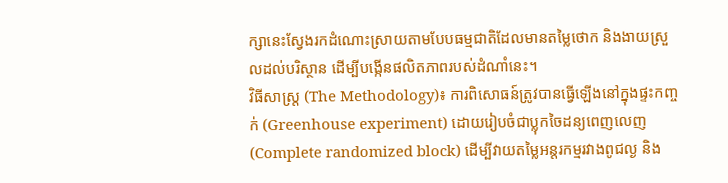ក្សានេះស្វែងរកដំណោះស្រាយតាមបែបធម្មជាតិដែលមានតម្លៃថោក និងងាយស្រួលដល់បរិស្ថាន ដើម្បីបង្កើនផលិតភាពរបស់ដំណាំនេះ។
វិធីសាស្ត្រ (The Methodology)៖ ការពិសោធន៍ត្រូវបានធ្វើឡើងនៅក្នុងផ្ទះកញ្ចក់ (Greenhouse experiment) ដោយរៀបចំជាប្លុកចៃដន្យពេញលេញ (Complete randomized block) ដើម្បីវាយតម្លៃអន្តរកម្មរវាងពូជល្ង និង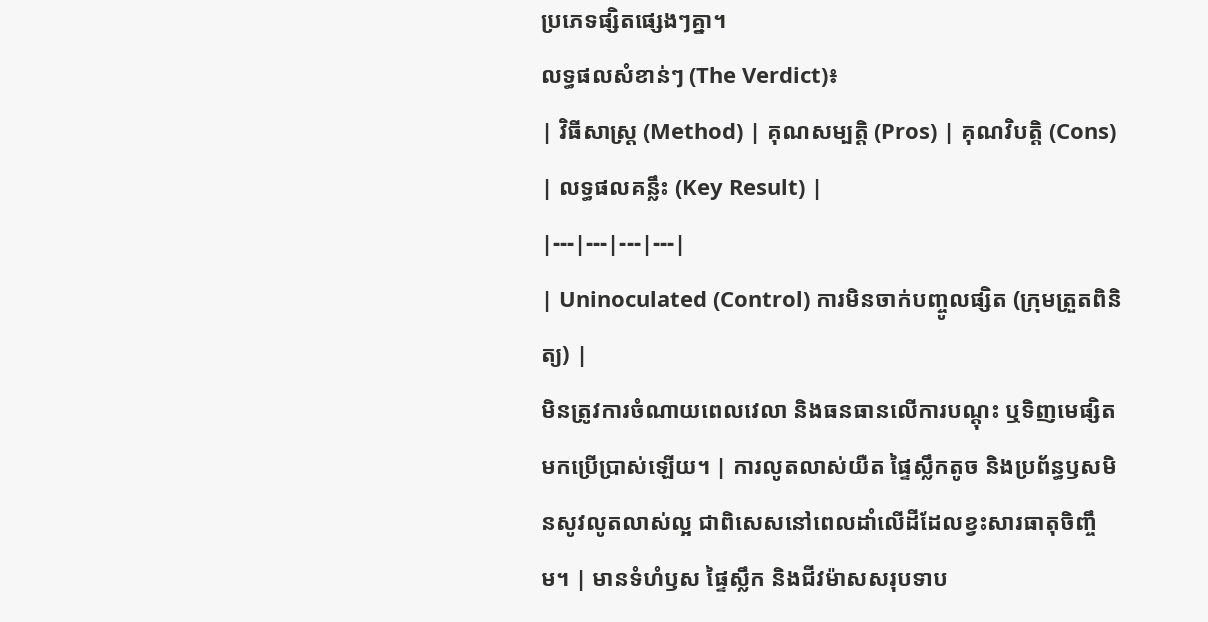ប្រភេទផ្សិតផ្សេងៗគ្នា។
លទ្ធផលសំខាន់ៗ (The Verdict)៖
| វិធីសាស្ត្រ (Method) | គុណសម្បត្តិ (Pros) | គុណវិបត្តិ (Cons) | លទ្ធផលគន្លឹះ (Key Result) |
|---|---|---|---|
| Uninoculated (Control) ការមិនចាក់បញ្ចូលផ្សិត (ក្រុមត្រួតពិនិត្យ) |
មិនត្រូវការចំណាយពេលវេលា និងធនធានលើការបណ្តុះ ឬទិញមេផ្សិតមកប្រើប្រាស់ឡើយ។ | ការលូតលាស់យឺត ផ្ទៃស្លឹកតូច និងប្រព័ន្ធឫសមិនសូវលូតលាស់ល្អ ជាពិសេសនៅពេលដាំលើដីដែលខ្វះសារធាតុចិញ្ចឹម។ | មានទំហំឫស ផ្ទៃស្លឹក និងជីវម៉ាសសរុបទាប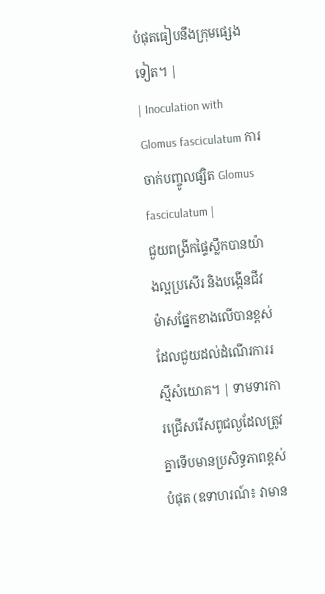បំផុតធៀបនឹងក្រុមផ្សេងទៀត។ |
| Inoculation with Glomus fasciculatum ការចាក់បញ្ចូលផ្សិត Glomus fasciculatum |
ជួយពង្រីកផ្ទៃស្លឹកបានយ៉ាងល្អប្រសើរ និងបង្កើនជីវម៉ាសផ្នែកខាងលើបានខ្ពស់ ដែលជួយដល់ដំណើរការរស្មីសំយោគ។ | ទាមទារការជ្រើសរើសពូជល្ងដែលត្រូវគ្នាទើបមានប្រសិទ្ធភាពខ្ពស់បំផុត (ឧទាហរណ៍៖ វាមាន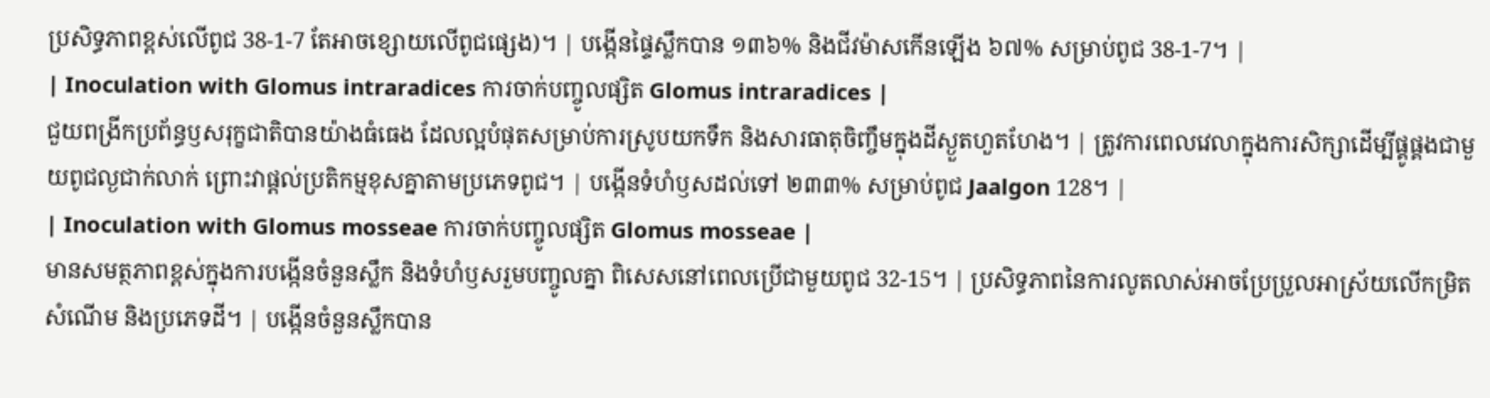ប្រសិទ្ធភាពខ្ពស់លើពូជ 38-1-7 តែអាចខ្សោយលើពូជផ្សេង)។ | បង្កើនផ្ទៃស្លឹកបាន ១៣៦% និងជីវម៉ាសកើនឡើង ៦៧% សម្រាប់ពូជ 38-1-7។ |
| Inoculation with Glomus intraradices ការចាក់បញ្ចូលផ្សិត Glomus intraradices |
ជួយពង្រីកប្រព័ន្ធឫសរុក្ខជាតិបានយ៉ាងធំធេង ដែលល្អបំផុតសម្រាប់ការស្រូបយកទឹក និងសារធាតុចិញ្ចឹមក្នុងដីស្ងួតហួតហែង។ | ត្រូវការពេលវេលាក្នុងការសិក្សាដើម្បីផ្គូផ្គងជាមួយពូជល្ងជាក់លាក់ ព្រោះវាផ្តល់ប្រតិកម្មខុសគ្នាតាមប្រភេទពូជ។ | បង្កើនទំហំឫសដល់ទៅ ២៣៣% សម្រាប់ពូជ Jaalgon 128។ |
| Inoculation with Glomus mosseae ការចាក់បញ្ចូលផ្សិត Glomus mosseae |
មានសមត្ថភាពខ្ពស់ក្នុងការបង្កើនចំនួនស្លឹក និងទំហំឫសរួមបញ្ចូលគ្នា ពិសេសនៅពេលប្រើជាមួយពូជ 32-15។ | ប្រសិទ្ធភាពនៃការលូតលាស់អាចប្រែប្រួលអាស្រ័យលើកម្រិតសំណើម និងប្រភេទដី។ | បង្កើនចំនួនស្លឹកបាន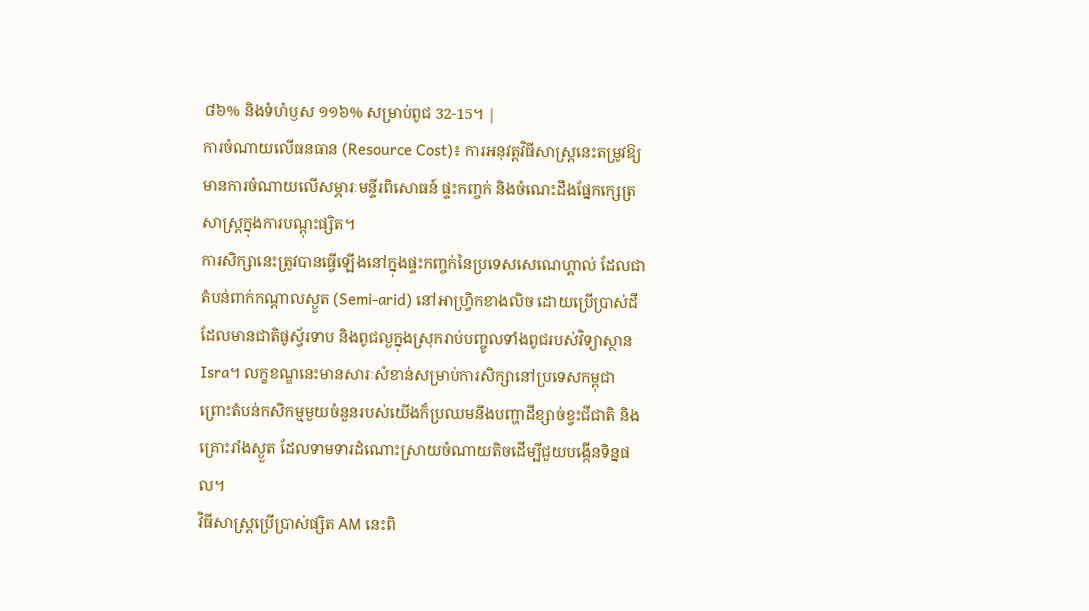៨៦% និងទំហំឫស ១១៦% សម្រាប់ពូជ 32-15។ |
ការចំណាយលើធនធាន (Resource Cost)៖ ការអនុវត្តវិធីសាស្រ្តនេះតម្រូវឱ្យមានការចំណាយលើសម្ភារៈមន្ទីរពិសោធន៍ ផ្ទះកញ្ចក់ និងចំណេះដឹងផ្នែកក្សេត្រសាស្ត្រក្នុងការបណ្តុះផ្សិត។
ការសិក្សានេះត្រូវបានធ្វើឡើងនៅក្នុងផ្ទះកញ្ចក់នៃប្រទេសសេណេហ្គាល់ ដែលជាតំបន់ពាក់កណ្តាលស្ងួត (Semi-arid) នៅអាហ្វ្រិកខាងលិច ដោយប្រើប្រាស់ដីដែលមានជាតិផូស្វ័រទាប និងពូជល្ងក្នុងស្រុករាប់បញ្ចូលទាំងពូជរបស់វិទ្យាស្ថាន Isra។ លក្ខខណ្ឌនេះមានសារៈសំខាន់សម្រាប់ការសិក្សានៅប្រទេសកម្ពុជា ព្រោះតំបន់កសិកម្មមួយចំនួនរបស់យើងក៏ប្រឈមនឹងបញ្ហាដីខ្សាច់ខ្វះជីជាតិ និងគ្រោះរាំងស្ងួត ដែលទាមទារដំណោះស្រាយចំណាយតិចដើម្បីជួយបង្កើនទិន្នផល។
វិធីសាស្រ្តប្រើប្រាស់ផ្សិត AM នេះពិ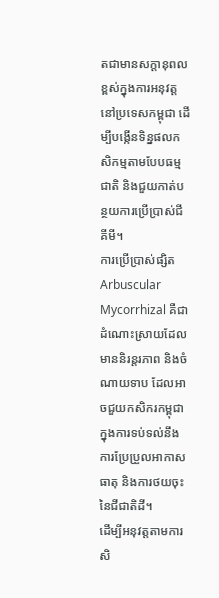តជាមានសក្តានុពលខ្ពស់ក្នុងការអនុវត្តនៅប្រទេសកម្ពុជា ដើម្បីបង្កើនទិន្នផលកសិកម្មតាមបែបធម្មជាតិ និងជួយកាត់បន្ថយការប្រើប្រាស់ជីគីមី។
ការប្រើប្រាស់ផ្សិត Arbuscular Mycorrhizal គឺជាដំណោះស្រាយដែលមាននិរន្តរភាព និងចំណាយទាប ដែលអាចជួយកសិករកម្ពុជាក្នុងការទប់ទល់នឹងការប្រែប្រួលអាកាសធាតុ និងការថយចុះនៃជីជាតិដី។
ដើម្បីអនុវត្តតាមការសិ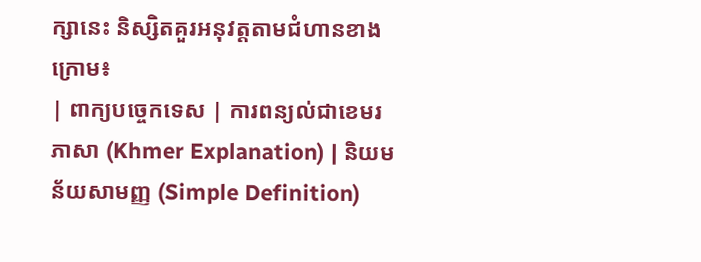ក្សានេះ និស្សិតគួរអនុវត្តតាមជំហានខាងក្រោម៖
| ពាក្យបច្ចេកទេស | ការពន្យល់ជាខេមរភាសា (Khmer Explanation) | និយមន័យសាមញ្ញ (Simple Definition)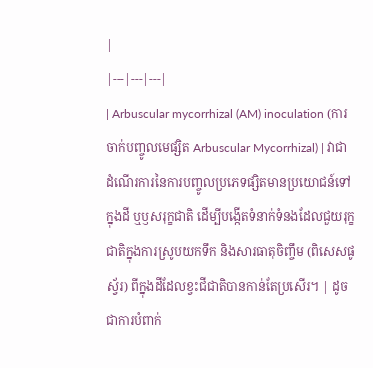|
|---|---|---|
| Arbuscular mycorrhizal (AM) inoculation (ការចាក់បញ្ចូលមេផ្សិត Arbuscular Mycorrhizal) | វាជាដំណើរការនៃការបញ្ចូលប្រភេទផ្សិតមានប្រយោជន៍ទៅក្នុងដី ឬឫសរុក្ខជាតិ ដើម្បីបង្កើតទំនាក់ទំនងដែលជួយរុក្ខជាតិក្នុងការស្រូបយកទឹក និងសារធាតុចិញ្ចឹម (ពិសេសផូស្វ័រ) ពីក្នុងដីដែលខ្វះជីជាតិបានកាន់តែប្រសើរ។ | ដូចជាការបំពាក់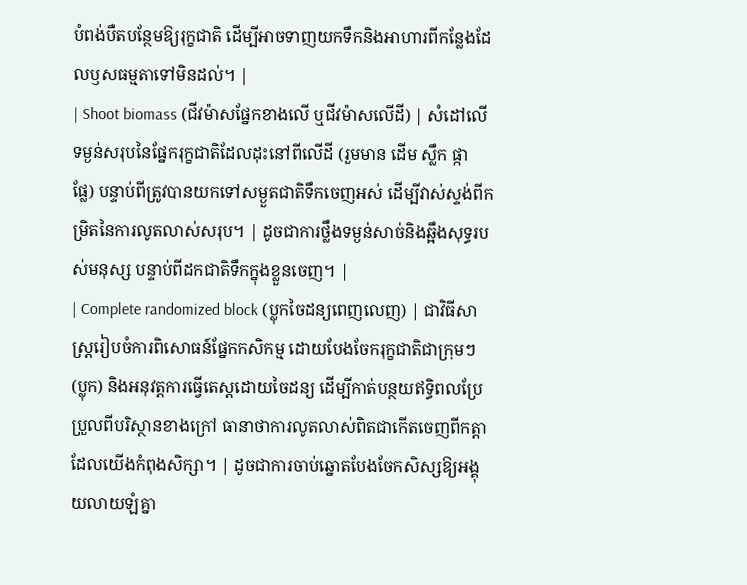បំពង់បឺតបន្ថែមឱ្យរុក្ខជាតិ ដើម្បីអាចទាញយកទឹកនិងអាហារពីកន្លែងដែលឫសធម្មតាទៅមិនដល់។ |
| Shoot biomass (ជីវម៉ាសផ្នែកខាងលើ ឬជីវម៉ាសលើដី) | សំដៅលើទម្ងន់សរុបនៃផ្នែករុក្ខជាតិដែលដុះនៅពីលើដី (រួមមាន ដើម ស្លឹក ផ្កា ផ្លែ) បន្ទាប់ពីត្រូវបានយកទៅសម្ងួតជាតិទឹកចេញអស់ ដើម្បីវាស់ស្ទង់ពីកម្រិតនៃការលូតលាស់សរុប។ | ដូចជាការថ្លឹងទម្ងន់សាច់និងឆ្អឹងសុទ្ធរបស់មនុស្ស បន្ទាប់ពីដកជាតិទឹកក្នុងខ្លួនចេញ។ |
| Complete randomized block (ប្លុកចៃដន្យពេញលេញ) | ជាវិធីសាស្ត្ររៀបចំការពិសោធន៍ផ្នែកកសិកម្ម ដោយបែងចែករុក្ខជាតិជាក្រុមៗ (ប្លុក) និងអនុវត្តការធ្វើតេស្តដោយចៃដន្យ ដើម្បីកាត់បន្ថយឥទ្ធិពលប្រែប្រួលពីបរិស្ថានខាងក្រៅ ធានាថាការលូតលាស់ពិតជាកើតចេញពីកត្តាដែលយើងកំពុងសិក្សា។ | ដូចជាការចាប់ឆ្នោតបែងចែកសិស្សឱ្យអង្គុយលាយឡំគ្នា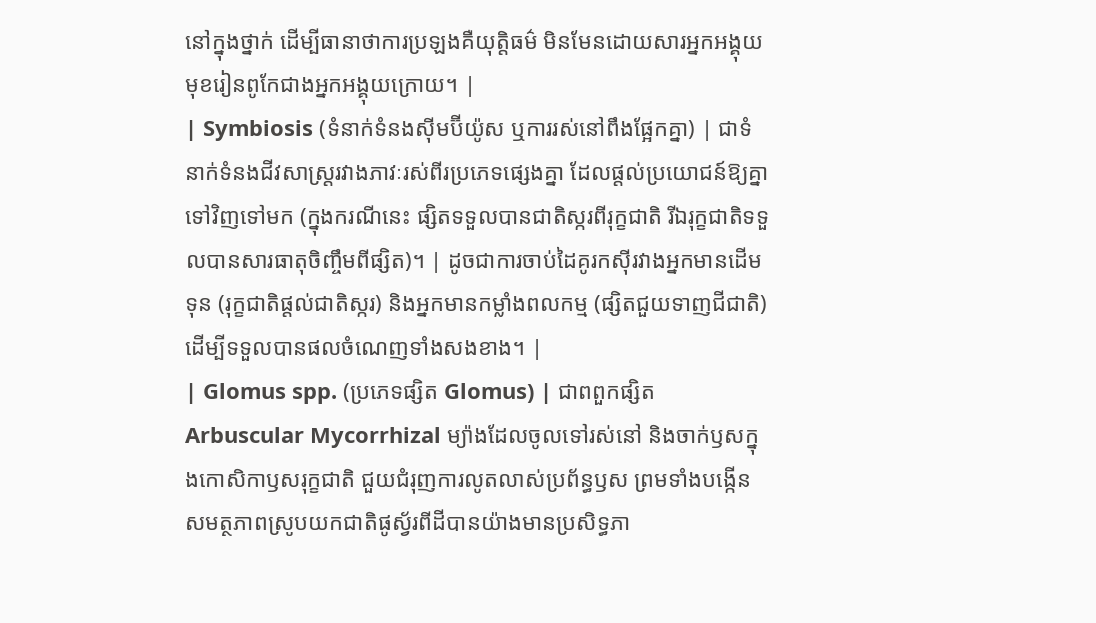នៅក្នុងថ្នាក់ ដើម្បីធានាថាការប្រឡងគឺយុត្តិធម៌ មិនមែនដោយសារអ្នកអង្គុយមុខរៀនពូកែជាងអ្នកអង្គុយក្រោយ។ |
| Symbiosis (ទំនាក់ទំនងស៊ីមប៊ីយ៉ូស ឬការរស់នៅពឹងផ្អែកគ្នា) | ជាទំនាក់ទំនងជីវសាស្ត្ររវាងភាវៈរស់ពីរប្រភេទផ្សេងគ្នា ដែលផ្តល់ប្រយោជន៍ឱ្យគ្នាទៅវិញទៅមក (ក្នុងករណីនេះ ផ្សិតទទួលបានជាតិស្ករពីរុក្ខជាតិ រីឯរុក្ខជាតិទទួលបានសារធាតុចិញ្ចឹមពីផ្សិត)។ | ដូចជាការចាប់ដៃគូរកស៊ីរវាងអ្នកមានដើមទុន (រុក្ខជាតិផ្តល់ជាតិស្ករ) និងអ្នកមានកម្លាំងពលកម្ម (ផ្សិតជួយទាញជីជាតិ) ដើម្បីទទួលបានផលចំណេញទាំងសងខាង។ |
| Glomus spp. (ប្រភេទផ្សិត Glomus) | ជាពពួកផ្សិត Arbuscular Mycorrhizal ម្យ៉ាងដែលចូលទៅរស់នៅ និងចាក់ឫសក្នុងកោសិកាឫសរុក្ខជាតិ ជួយជំរុញការលូតលាស់ប្រព័ន្ធឫស ព្រមទាំងបង្កើនសមត្ថភាពស្រូបយកជាតិផូស្វ័រពីដីបានយ៉ាងមានប្រសិទ្ធភា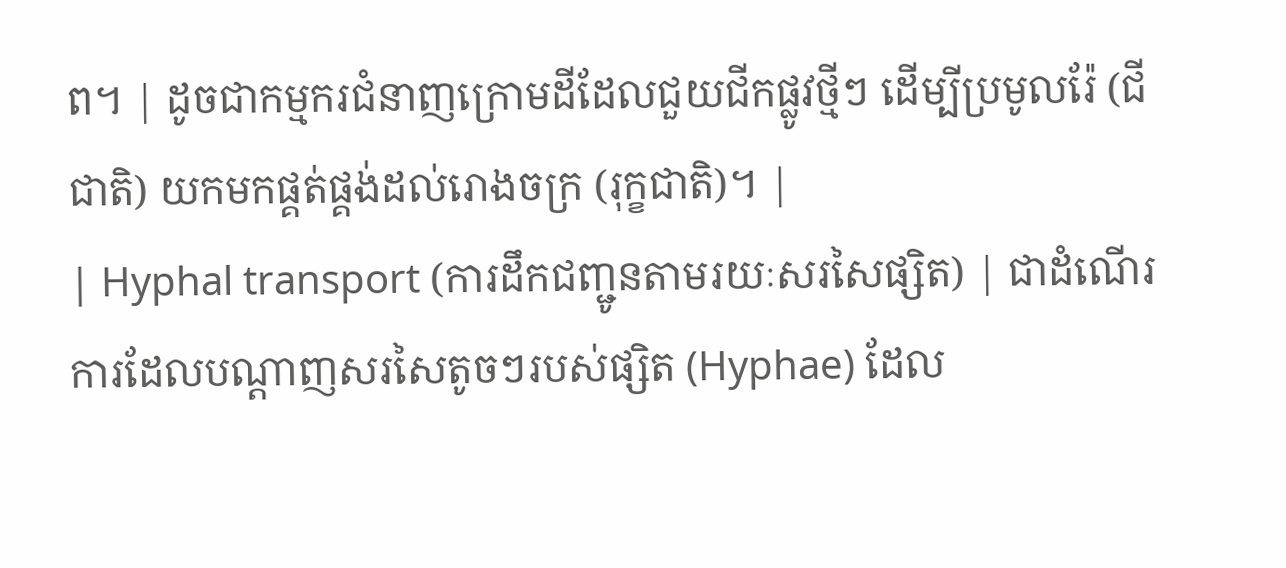ព។ | ដូចជាកម្មករជំនាញក្រោមដីដែលជួយជីកផ្លូវថ្មីៗ ដើម្បីប្រមូលរ៉ែ (ជីជាតិ) យកមកផ្គត់ផ្គង់ដល់រោងចក្រ (រុក្ខជាតិ)។ |
| Hyphal transport (ការដឹកជញ្ជូនតាមរយៈសរសៃផ្សិត) | ជាដំណើរការដែលបណ្ដាញសរសៃតូចៗរបស់ផ្សិត (Hyphae) ដែល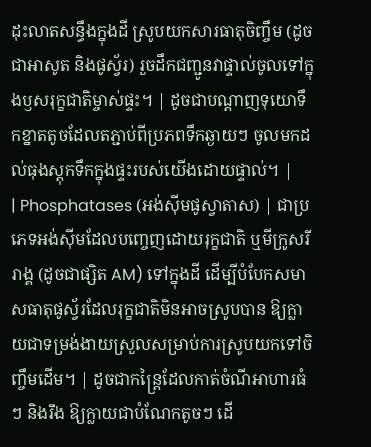ដុះលាតសន្ធឹងក្នុងដី ស្រូបយកសារធាតុចិញ្ចឹម (ដូចជាអាសូត និងផូស្វ័រ) រួចដឹកជញ្ជូនវាផ្ទាល់ចូលទៅក្នុងឫសរុក្ខជាតិម្ចាស់ផ្ទះ។ | ដូចជាបណ្តាញទុយោទឹកខ្នាតតូចដែលតភ្ជាប់ពីប្រភពទឹកឆ្ងាយៗ ចូលមកដល់ធុងស្តុកទឹកក្នុងផ្ទះរបស់យើងដោយផ្ទាល់។ |
| Phosphatases (អង់ស៊ីមផូស្វាតាស) | ជាប្រភេទអង់ស៊ីមដែលបញ្ចេញដោយរុក្ខជាតិ ឬមីក្រូសរីរាង្គ (ដូចជាផ្សិត AM) ទៅក្នុងដី ដើម្បីបំបែកសមាសធាតុផូស្វ័រដែលរុក្ខជាតិមិនអាចស្រូបបាន ឱ្យក្លាយជាទម្រង់ងាយស្រួលសម្រាប់ការស្រូបយកទៅចិញ្ចឹមដើម។ | ដូចជាកន្ត្រៃដែលកាត់ចំណីអាហារធំៗ និងរឹង ឱ្យក្លាយជាបំណែកតូចៗ ដើ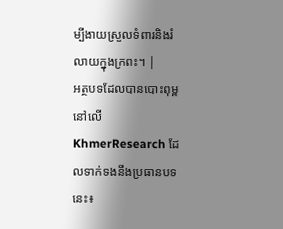ម្បីងាយស្រួលទំពារនិងរំលាយក្នុងក្រពះ។ |
អត្ថបទដែលបានបោះពុម្ពនៅលើ KhmerResearch ដែលទាក់ទងនឹងប្រធានបទនេះ៖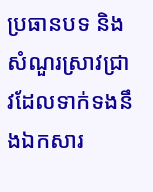ប្រធានបទ និងសំណួរស្រាវជ្រាវដែលទាក់ទងនឹងឯកសារ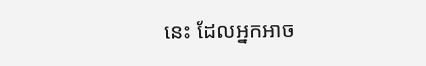នេះ ដែលអ្នកអាច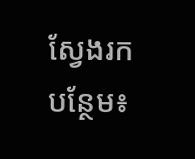ស្វែងរកបន្ថែម៖